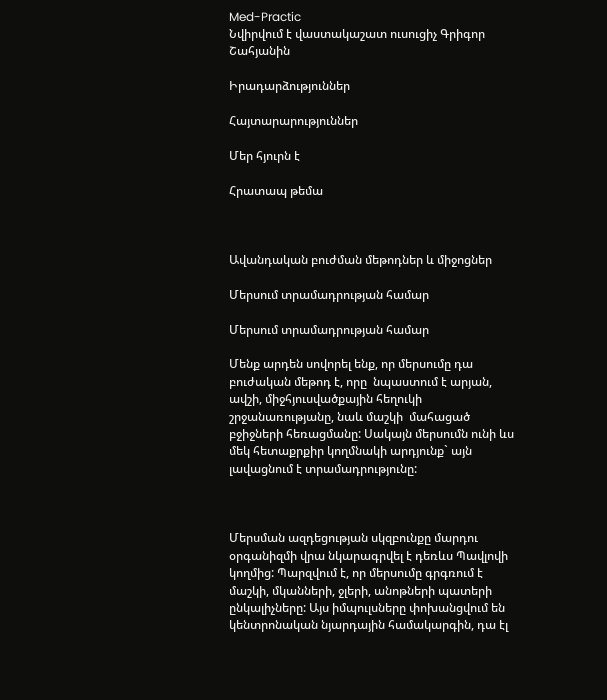Med-Practic
Նվիրվում է վաստակաշատ ուսուցիչ Գրիգոր Շահյանին

Իրադարձություններ

Հայտարարություններ

Մեր հյուրն է

Հրատապ թեմա



Ավանդական բուժման մեթոդներ և միջոցներ

Մերսում տրամադրության համար

Մերսում տրամադրության համար

Մենք արդեն սովորել ենք, որ մերսումը դա բուժական մեթոդ է, որը  նպաստում է արյան, ավշի, միջհյուսվածքային հեղուկի շրջանառությանը, նաև մաշկի  մահացած բջիջների հեռացմանը: Սակայն մերսումն ունի ևս մեկ հետաքրքիր կողմնակի արդյունք` այն լավացնում է տրամադրությունը:



Մերսման ազդեցության սկզբունքը մարդու օրգանիզմի վրա նկարագրվել է դեռևս Պավլովի կողմից: Պարզվում է, որ մերսումը գրգռում է մաշկի, մկանների, ջլերի, անոթների պատերի  ընկալիչները: Այս իմպուլսները փոխանցվում են կենտրոնական նյարդային համակարգին, դա էլ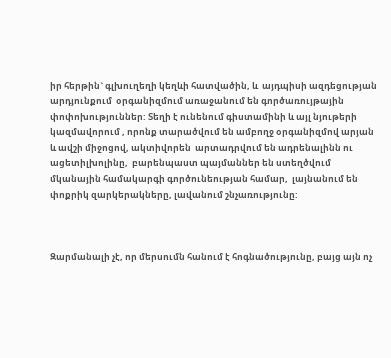իր հերթին` գլխուղեղի կեղևի հատվածին, և  այդպիսի ազդեցության արդյունքում  օրգանիզմում առաջանում են գործառույթային փոփոխություններ: Տեղի է ունենում գիստամինի և այլ նյութերի  կազմավորում , որոնք տարածվում են ամբողջ օրգանիզմով արյան և ավշի միջոցով, ակտիվորեն  արտադրվում են ադրենալինն ու ացետիլխոլինը,  բարենպաստ պայմաններ են ստեղծվում մկանային համակարգի գործունեության համար,  լայնանում են փոքրիկ զարկերակները, լավանում շնչառությունը:



Զարմանալի չէ, որ մերսումն հանում է հոգնածությունը, բայց այն ոչ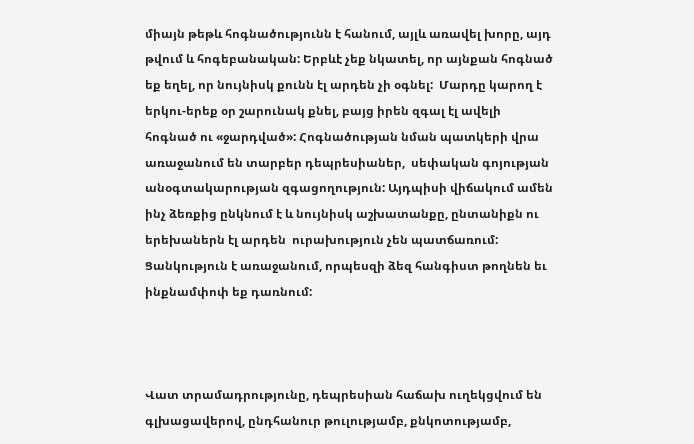միայն թեթև հոգնածությունն է հանում, այլև առավել խորը, այդ թվում և հոգեբանական: Երբևէ չեք նկատել, որ այնքան հոգնած եք եղել, որ նույնիսկ քունն էլ արդեն չի օգնել:  Մարդը կարող է երկու-երեք օր շարունակ քնել, բայց իրեն զգալ էլ ավելի հոգնած ու «ջարդված»: Հոգնածության նման պատկերի վրա առաջանում են տարբեր դեպրեսիաներ,  սեփական գոյության անօգտակարության զգացողություն: Այդպիսի վիճակում ամեն ինչ ձեռքից ընկնում է և նույնիսկ աշխատանքը, ընտանիքն ու երեխաներն էլ արդեն  ուրախություն չեն պատճառում: Ցանկություն է առաջանում, որպեսզի ձեզ հանգիստ թողնեն եւ ինքնամփոփ եք դառնում:



Վատ տրամադրությունը, դեպրեսիան հաճախ ուղեկցվում են գլխացավերով, ընդհանուր թուլությամբ, քնկոտությամբ,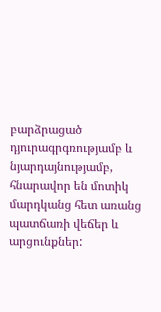բարձրացած դյուրագրգռությամբ և նյարդայնությամբ, հնարավոր են մոտիկ մարդկանց հետ առանց պատճառի վեճեր և արցունքներ: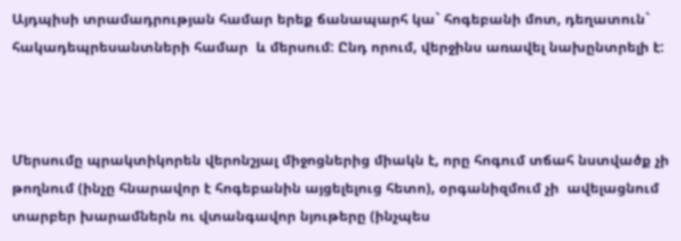Այդպիսի տրամադրության համար երեք ճանապարհ կա` հոգեբանի մոտ, դեղատուն` հակադեպրեսանտների համար  և մերսում: Ընդ որում, վերջինս առավել նախընտրելի է:



Մերսումը պրակտիկորեն վերոնշյալ միջոցներից միակն է, որը հոգում տճահ նստվածք չի թողնում (ինչը հնարավոր է հոգեբանին այցելելուց հետո), օրգանիզմում չի  ավելացնում տարբեր խարամներն ու վտանգավոր նյութերը (ինչպես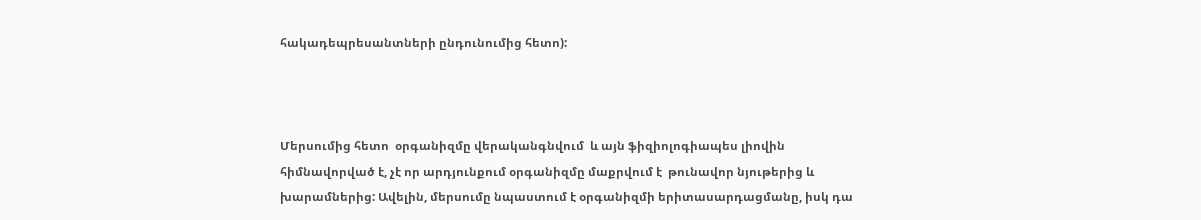հակադեպրեսանտների ընդունումից հետո):



Մերսումից հետո  օրգանիզմը վերականգնվում  և այն ֆիզիոլոգիապես լիովին հիմնավորված է, չէ որ արդյունքում օրգանիզմը մաքրվում է  թունավոր նյութերից և խարամներից: Ավելին, մերսումը նպաստում է օրգանիզմի երիտասարդացմանը, իսկ դա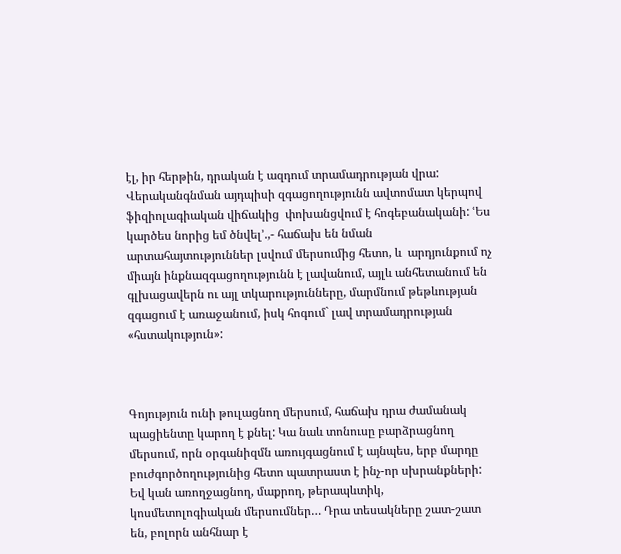էլ, իր հերթին, դրական է ազդում տրամադրության վրա: Վերականգնման այդպիսի զգացողությունն ավտոմատ կերպով ֆիզիոլագիական վիճակից  փոխանցվում է հոգեբանականի: ՙԵս կարծես նորից եմ ծնվել՚.,- հաճախ են նման արտահայտություններ լսվում մերսումից հետո, և  արդյունքում ոչ միայն ինքնազգացողությունն է լավանում, այլև անհետանում են գլխացավերն ու այլ տկարությունները, մարմնում թեթևության զգացում է առաջանում, իսկ հոգում` լավ տրամադրության «հստակություն»:



Գոյություն ունի թուլացնող մերսում, հաճախ դրա ժամանակ պացիենտը կարող է քնել: Կա նաև տոնուսը բարձրացնող մերսում, որն օրգանիզմն առույգացնում է այնպես, երբ մարդը բուժգործողությունից հետո պատրաստ է ինչ-որ սխրանքների: Եվ կան առողջացնող, մաքրող, թերապևտիկ, կոսմետոլոգիական մերսումներ… Դրա տեսակները շատ-շատ են, բոլորն անհնար է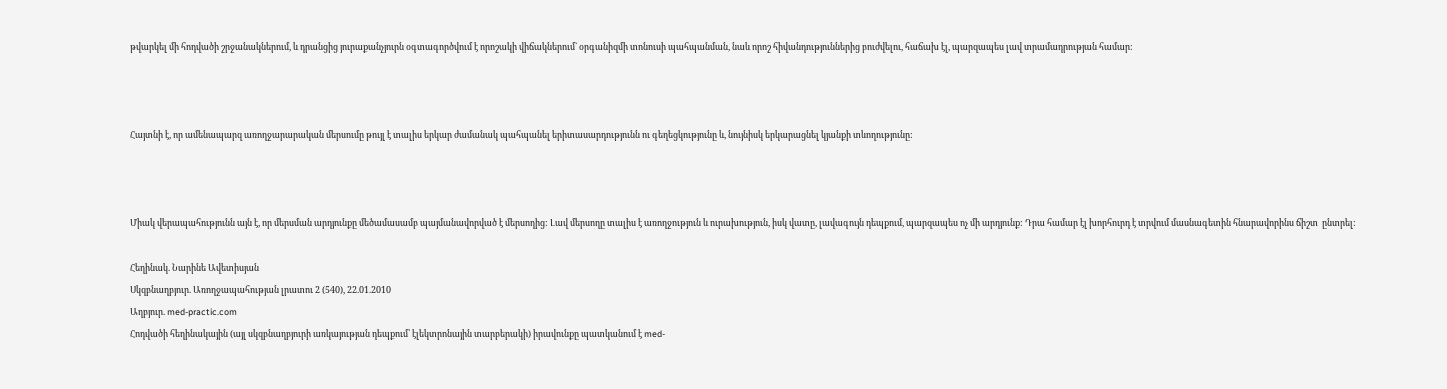թվարկել մի հոդվածի շրջանակներում, և դրանցից յուրաքանչյուրն օգտագործվում է որոշակի վիճակներում` օրգանիզմի տոնուսի պահպանման, նաև որոշ հիվանդություններից բուժվելու, հաճախ էլ, պարզապես լավ տրամադրության համար:



Հայտնի է, որ ամենապարզ առողջարարական մերսումը թույլ է տալիս երկար ժամանակ պահպանել երիտասարդությունն ու գեղեցկությունը և, նույնիսկ երկարացնել կյանքի տևողությունը:



Միակ վերապահությունն այն է, որ մերսման արդյունքը մեծամասամբ պայմանավորված է մերսողից: Լավ մերսողը տալիս է առողջություն և ուրախություն, իսկ վատը, լավագույն դեպքում, պարզապես ոչ մի արդյունք: Դրա համար էլ խորհուրդ է տրվում մասնագետին հնարավորինս ճիշտ  ընտրել:

Հեղինակ. Նարինե Ավետիսյան
Սկզբնաղբյուր. Առողջապահության լրատու 2 (540), 22.01.2010
Աղբյուր. med-practic.com
Հոդվածի հեղինակային (այլ սկզբնաղբյուրի առկայության դեպքում՝ էլեկտրոնային տարբերակի) իրավունքը պատկանում է med-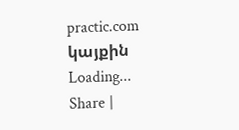practic.com կայքին
Loading...
Share |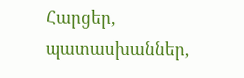Հարցեր, պատասխաններ,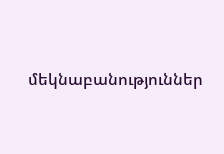մեկնաբանություններ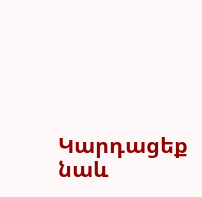Կարդացեք նաև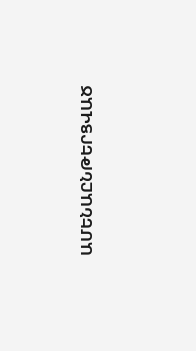ԱՄԵՆԱԸՆԹԵՐՑՎԱԾ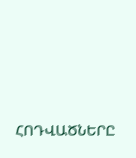ՀՈԴՎԱԾՆԵՐԸ